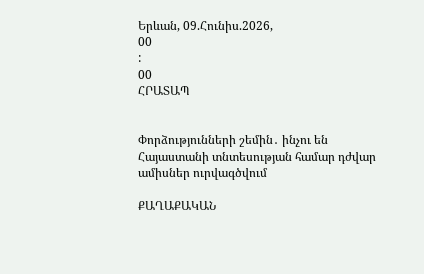Երևան, 09.Հունիս.2026,
00
:
00
ՀՐԱՏԱՊ


Փորձությունների շեմին․ ինչու են Հայաստանի տնտեսության համար դժվար ամիսներ ուրվագծվում

ՔԱՂԱՔԱԿԱՆ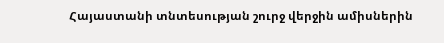Հայաստանի տնտեսության շուրջ վերջին ամիսներին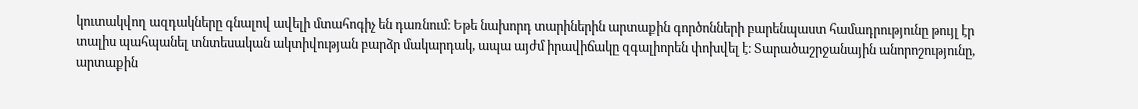կուտակվող ազդակները գնալով ավելի մտահոգիչ են դառնում։ Եթե նախորդ տարիներին արտաքին գործոնների բարենպաստ համադրությունը թույլ էր տալիս պահպանել տնտեսական ակտիվության բարձր մակարդակ, ապա այժմ իրավիճակը զգալիորեն փոխվել է։ Տարածաշրջանային անորոշությունը, արտաքին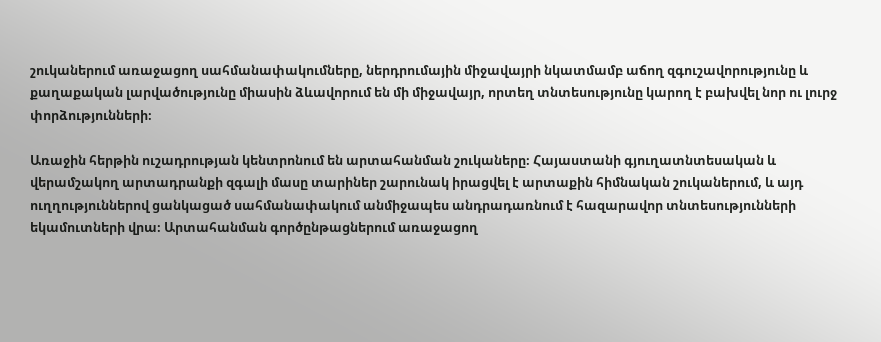շուկաներում առաջացող սահմանափակումները, ներդրումային միջավայրի նկատմամբ աճող զգուշավորությունը և քաղաքական լարվածությունը միասին ձևավորում են մի միջավայր, որտեղ տնտեսությունը կարող է բախվել նոր ու լուրջ փորձությունների։

Առաջին հերթին ուշադրության կենտրոնում են արտահանման շուկաները։ Հայաստանի գյուղատնտեսական և վերամշակող արտադրանքի զգալի մասը տարիներ շարունակ իրացվել է արտաքին հիմնական շուկաներում, և այդ ուղղություններով ցանկացած սահմանափակում անմիջապես անդրադառնում է հազարավոր տնտեսությունների եկամուտների վրա։ Արտահանման գործընթացներում առաջացող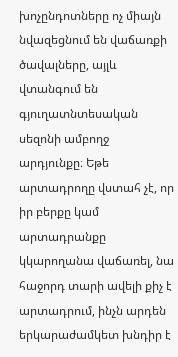խոչընդոտները ոչ միայն նվազեցնում են վաճառքի ծավալները, այլև վտանգում են գյուղատնտեսական սեզոնի ամբողջ արդյունքը։ Եթե արտադրողը վստահ չէ, որ իր բերքը կամ արտադրանքը կկարողանա վաճառել, նա հաջորդ տարի ավելի քիչ է արտադրում, ինչն արդեն երկարաժամկետ խնդիր է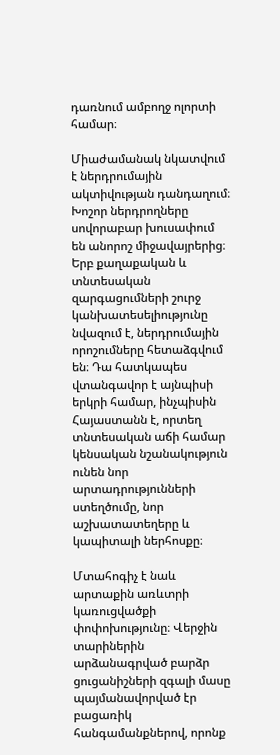դառնում ամբողջ ոլորտի համար։

Միաժամանակ նկատվում է ներդրումային ակտիվության դանդաղում։ Խոշոր ներդրողները սովորաբար խուսափում են անորոշ միջավայրերից։ Երբ քաղաքական և տնտեսական զարգացումների շուրջ կանխատեսելիությունը նվազում է, ներդրումային որոշումները հետաձգվում են։ Դա հատկապես վտանգավոր է այնպիսի երկրի համար, ինչպիսին Հայաստանն է, որտեղ տնտեսական աճի համար կենսական նշանակություն ունեն նոր արտադրությունների ստեղծումը, նոր աշխատատեղերը և կապիտալի ներհոսքը։

Մտահոգիչ է նաև արտաքին առևտրի կառուցվածքի փոփոխությունը։ Վերջին տարիներին արձանագրված բարձր ցուցանիշների զգալի մասը պայմանավորված էր բացառիկ հանգամանքներով, որոնք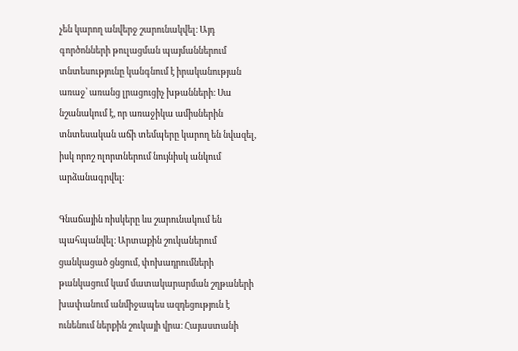չեն կարող անվերջ շարունակվել։ Այդ գործոնների թուլացման պայմաններում տնտեսությունը կանգնում է իրականության առաջ՝ առանց լրացուցիչ խթանների։ Սա նշանակում է, որ առաջիկա ամիսներին տնտեսական աճի տեմպերը կարող են նվազել, իսկ որոշ ոլորտներում նույնիսկ անկում արձանագրվել։

Գնաճային ռիսկերը ևս շարունակում են պահպանվել։ Արտաքին շուկաներում ցանկացած ցնցում, փոխադրումների թանկացում կամ մատակարարման շղթաների խափանում անմիջապես ազդեցություն է ունենում ներքին շուկայի վրա։ Հայաստանի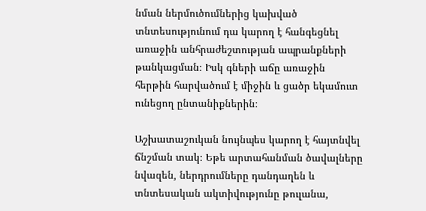նման ներմուծումներից կախված տնտեսությունում դա կարող է հանգեցնել առաջին անհրաժեշտության ապրանքների թանկացման։ Իսկ գների աճը առաջին հերթին հարվածում է միջին և ցածր եկամուտ ունեցող ընտանիքներին։

Աշխատաշուկան նույնպես կարող է հայտնվել ճնշման տակ։ Եթե արտահանման ծավալները նվազեն, ներդրումները դանդաղեն և տնտեսական ակտիվությունը թուլանա,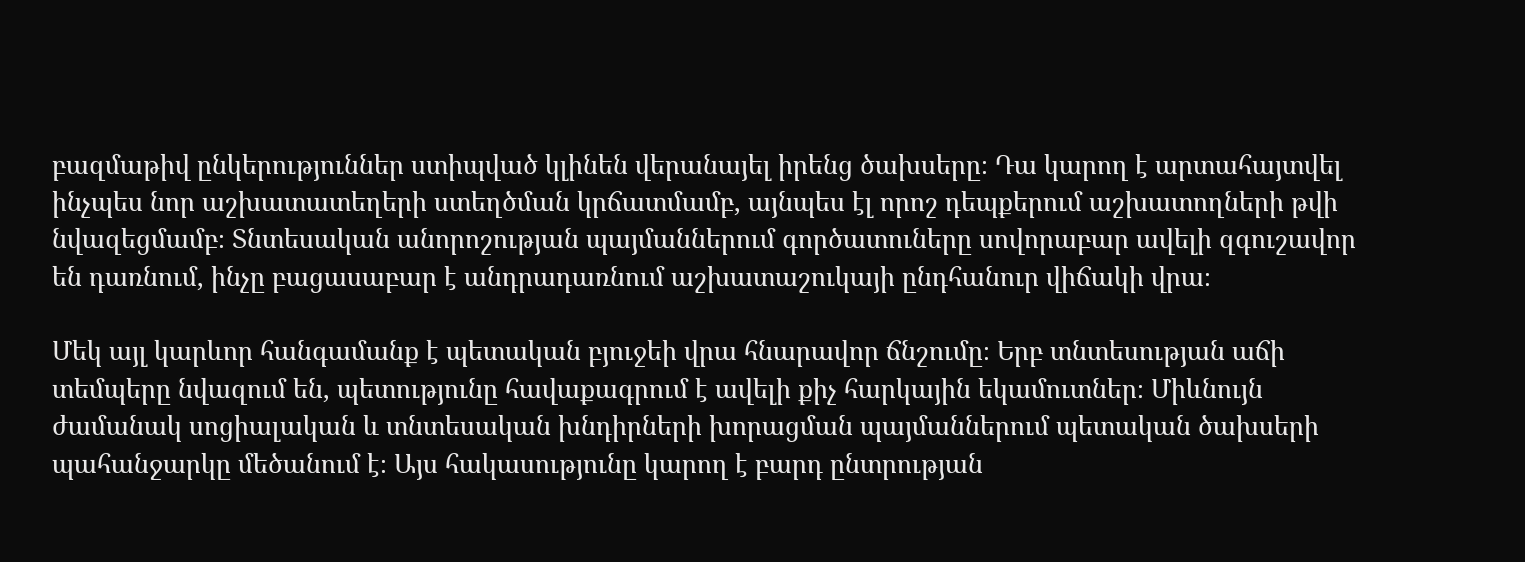բազմաթիվ ընկերություններ ստիպված կլինեն վերանայել իրենց ծախսերը։ Դա կարող է արտահայտվել ինչպես նոր աշխատատեղերի ստեղծման կրճատմամբ, այնպես էլ որոշ դեպքերում աշխատողների թվի նվազեցմամբ։ Տնտեսական անորոշության պայմաններում գործատուները սովորաբար ավելի զգուշավոր են դառնում, ինչը բացասաբար է անդրադառնում աշխատաշուկայի ընդհանուր վիճակի վրա։

Մեկ այլ կարևոր հանգամանք է պետական բյուջեի վրա հնարավոր ճնշումը։ Երբ տնտեսության աճի տեմպերը նվազում են, պետությունը հավաքագրում է ավելի քիչ հարկային եկամուտներ։ Միևնույն ժամանակ սոցիալական և տնտեսական խնդիրների խորացման պայմաններում պետական ծախսերի պահանջարկը մեծանում է։ Այս հակասությունը կարող է բարդ ընտրության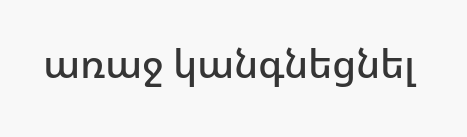առաջ կանգնեցնել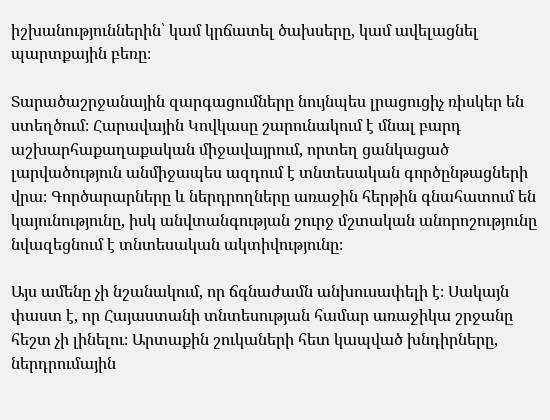իշխանություններին՝ կամ կրճատել ծախսերը, կամ ավելացնել պարտքային բեռը։

Տարածաշրջանային զարգացումները նույնպես լրացուցիչ ռիսկեր են ստեղծում։ Հարավային Կովկասը շարունակում է մնալ բարդ աշխարհաքաղաքական միջավայրում, որտեղ ցանկացած լարվածություն անմիջապես ազդում է տնտեսական գործընթացների վրա։ Գործարարները և ներդրողները առաջին հերթին գնահատում են կայունությունը, իսկ անվտանգության շուրջ մշտական անորոշությունը նվազեցնում է տնտեսական ակտիվությունը։

Այս ամենը չի նշանակում, որ ճգնաժամն անխուսափելի է։ Սակայն փաստ է, որ Հայաստանի տնտեսության համար առաջիկա շրջանը հեշտ չի լինելու։ Արտաքին շուկաների հետ կապված խնդիրները, ներդրումային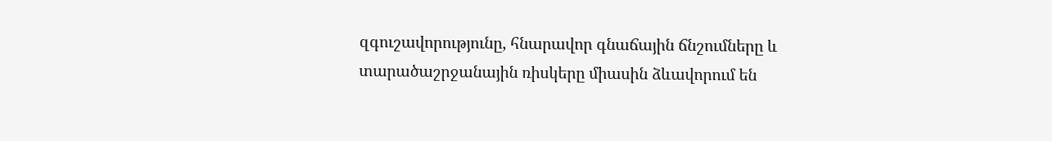զգուշավորությունը, հնարավոր գնաճային ճնշումները և տարածաշրջանային ռիսկերը միասին ձևավորում են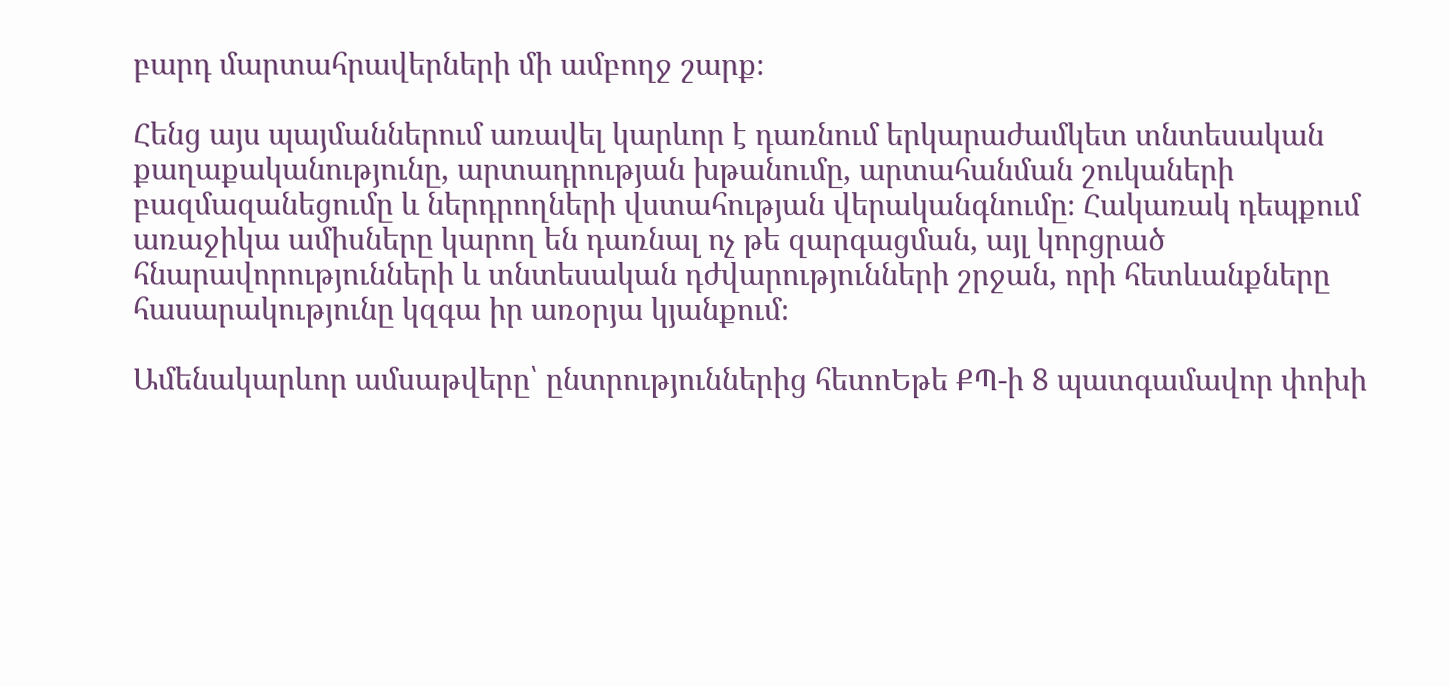բարդ մարտահրավերների մի ամբողջ շարք։

Հենց այս պայմաններում առավել կարևոր է դառնում երկարաժամկետ տնտեսական քաղաքականությունը, արտադրության խթանումը, արտահանման շուկաների բազմազանեցումը և ներդրողների վստահության վերականգնումը։ Հակառակ դեպքում առաջիկա ամիսները կարող են դառնալ ոչ թե զարգացման, այլ կորցրած հնարավորությունների և տնտեսական դժվարությունների շրջան, որի հետևանքները հասարակությունը կզգա իր առօրյա կյանքում։

Ամենակարևոր ամսաթվերը՝ ընտրություններից հետոԵթե ՔՊ-ի 8 պատգամավոր փոխի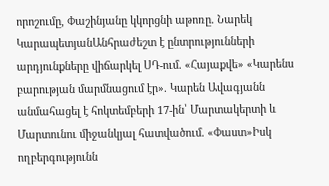որոշումը, Փաշինյանը կկորցնի աթոռը. Նարեկ ԿարապետյանԱնհրաժեշտ է ընտրությունների արդյունքները վիճարկել ՍԴ-ում. «Հայաքվե» «Կարենս բարության մարմնացում էր». Կարեն Ավագյանն անմահացել է հոկտեմբերի 17-ին՝ Մարտակերտի և Մարտունու միջանկյալ հատվածում. «Փաստ»Իսկ ողբերգությունն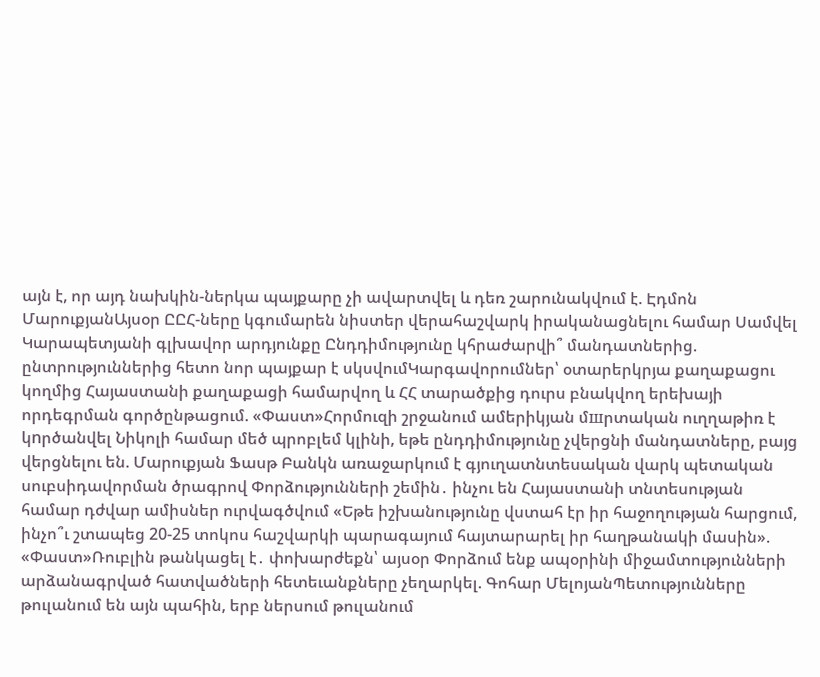այն է, որ այդ նախկին-ներկա պայքարը չի ավարտվել և դեռ շարունակվում է. Էդմոն ՄարուքյանԱյսօր ԸԸՀ-ները կգումարեն նիստեր վերահաշվարկ իրականացնելու համար Սամվել Կարապետյանի գլխավոր արդյունքը Ընդդիմությունը կհրաժարվի՞ մանդատներից. ընտրություններից հետո նոր պայքար է սկսվումԿարգավորումներ՝ օտարերկրյա քաղաքացու կողմից Հայաստանի քաղաքացի համարվող և ՀՀ տարածքից դուրս բնակվող երեխայի որդեգրման գործընթացում. «Փաստ»Հորմուզի շրջանում ամերիկյան մшրտական ուղղաթիռ է կnրծանվել Նիկոլի համար մեծ պրոբլեմ կլինի, եթե ընդդիմությունը չվերցնի մանդատները, բայց վերցնելու են. Մարուքյան Ֆասթ Բանկն առաջարկում է գյուղատնտեսական վարկ պետական սուբսիդավորման ծրագրով Փորձությունների շեմին․ ինչու են Հայաստանի տնտեսության համար դժվար ամիսներ ուրվագծվում «Եթե իշխանությունը վստահ էր իր հաջողության հարցում, ինչո՞ւ շտապեց 20-25 տոկոս հաշվարկի պարագայում հայտարարել իր հաղթանակի մասին». «Փաստ»Ռուբլին թանկացել է․ փոխարժեքն՝ այսօր Փորձում ենք ապօրինի միջամտությունների արձանագրված հատվածների հետեւանքները չեղարկել. Գոհար ՄելոյանՊետությունները թուլանում են այն պահին, երբ ներսում թուլանում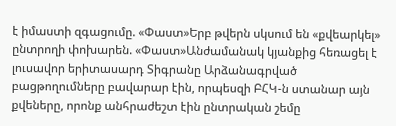է իմաստի զգացումը. «Փաստ»Երբ թվերն սկսում են «քվեարկել» ընտրողի փոխարեն. «Փաստ»Անժամանակ կյանքից հեռացել է լուսավոր երիտասարդ Տիգրանը Արձանագրված բացթողումները բավարար էին, որպեսզի ԲՀԿ-ն ստանար այն քվեները, որոնք անհրաժեշտ էին ընտրական շեմը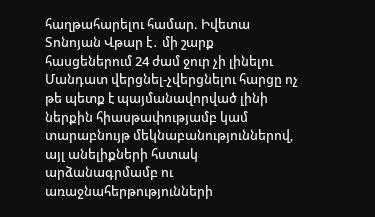հաղթահարելու համար. Իվետա Տոնոյան Վթար է․ մի շարք հասցեներում 24 ժամ ջուր չի լինելու Մանդատ վերցնել-չվերցնելու հարցը ոչ թե պետք է պայմանավորված լինի ներքին հիասթափությամբ կամ տարաբնույթ մեկնաբանություններով, այլ անելիքների հստակ արձանագրմամբ ու առաջնահերթությունների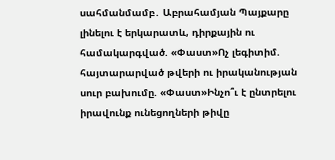սահմանմամբ․ Աբրահամյան Պայքարը լինելու է երկարատև, դիրքային ու համակարգված. «Փաստ»Ոչ լեգիտիմ. հայտարարված թվերի ու իրականության սուր բախումը. «Փաստ»Ինչո՞ւ է ընտրելու իրավունք ունեցողների թիվը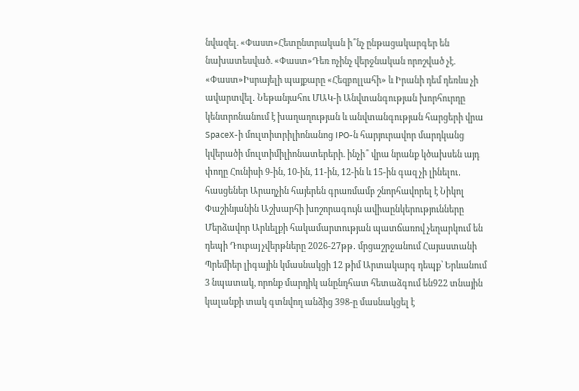նվազել. «Փաստ»Հետընտրական ի՞նչ ընթացակարգեր են նախատեսված. «Փաստ»Դեռ ոչինչ վերջնական որոշված չէ. «Փաստ»Իսրայելի պայքարը «Հեզբոլլահի» և Իրանի դեմ դեռևս չի ավարտվել․ Նեթանյահու ՄԱԿ-ի Անվտանգության խորհուրդը կենտրոնանում է խաղաղության և անվտանգության հարցերի վրա SpaceX-ի մուլտիտրիլիոնանոց IPO-ն հարյուրավոր մարդկանց կվերածի մուլտիմիլիոնատերերի. ինչի՞ վրա նրանք կծախսեն այդ փողը Հունիսի 9-ին, 10-ին, 11-ին, 12-ին և 15-ին գազ չի լինելու․ հասցեներ Արաղչին հայերեն գրառմամբ շնորհավորել է Նիկոլ Փաշինյանին Աշխարհի խոշորագույն ավիաընկերությունները Մերձավոր Արևելքի հակամարտության պատճառով չեղարկում են դեպի Դուբայ չվերթները 2026-27թթ․ մրցաշրջանում Հայաստանի Պրեմիեր լիգային կմասնակցի 12 թիմ Արտակարգ դեպք՝ Երևանում 3 նպատակ, որոնք մարդիկ անընդհատ հետաձգում են922 տնային կալանքի տակ գտնվող անձից 398-ը մասնակցել է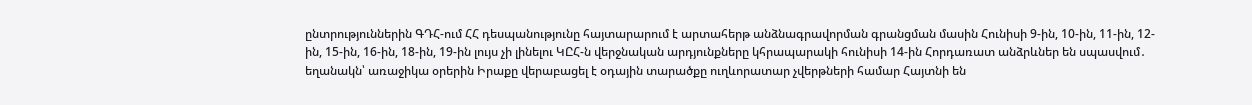ընտրություններին ԳԴՀ-ում ՀՀ դեսպանությունը հայտարարում է արտահերթ անձնագրավորման գրանցման մասին Հունիսի 9-ին, 10-ին, 11-ին, 12-ին, 15-ին, 16-ին, 18-ին, 19-ին լույս չի լինելու ԿԸՀ-ն վերջնական արդյունքները կհրապարակի հունիսի 14-ին Հորդառատ անձրևներ են սպասվում․ եղանակն՝ առաջիկա օրերին Իրաքը վերաբացել է օդային տարածքը ուղևորատար չվերթների համար Հայտնի են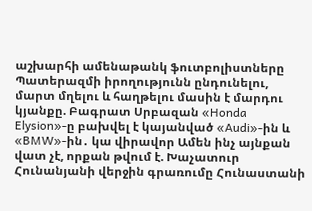աշխարհի ամենաթանկ ֆուտբոլիստները Պատերազմի իրողությունն ընդունելու, մարտ մղելու և հաղթելու մասին է մարդու կյանքը. Բագրատ Սրբազան «Honda Elysion»-ը բախվել է կայանված «Audi»-ին և «BMW»-ին․ կա վիրավոր Ամեն ինչ այնքան վատ չէ, որքան թվում է. Խաչատուր Հունանյանի վերջին գրառումը Հունաստանի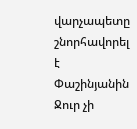վարչապետը շնորհավորել է Փաշինյանին Ջուր չի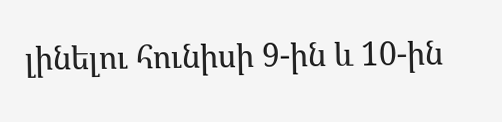լինելու հունիսի 9-ին և 10-ին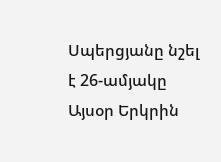Սպերցյանը նշել է 26-ամյակը Այսօր Երկրին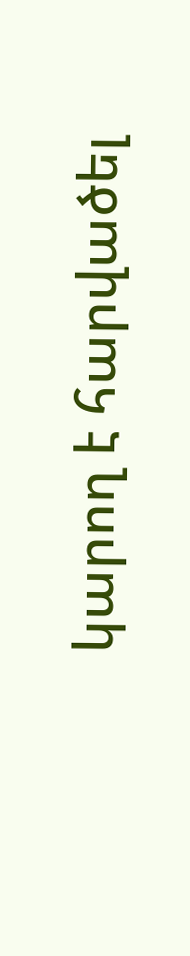կարող է հարվածել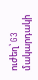ուժեղ՝ G3 մակարդակի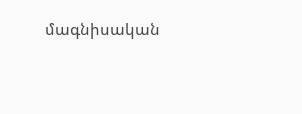մագնիսական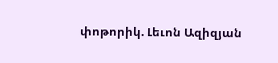փոթորիկ. Լեւոն Ազիզյան